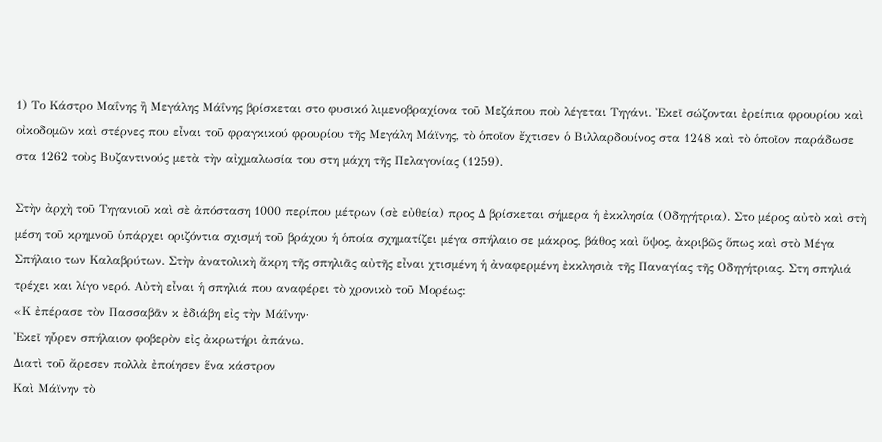1) Το Κάστρο Μαΐνης ἢ Μεγάλης Μάΐνης βρίσκεται στο φυσικό λιμενοβραχίονα τοῦ Μεζάπου ποὺ λέγεται Τηγάνι. Ἐκεῖ σώζονται ἐρείπια φρουρίου καὶ οἰκοδομῶν καὶ στέρνες που εἶναι τοῦ φραγκικού φρουρίου τῆς Μεγάλη Μάϊνης, τὸ ὁποῖον ἔχτισεν ὁ Βιλλαρδουίνος στα 1248 καὶ τὸ ὁποῖον παράδωσε στα 1262 τοὺς Βυζαντινούς μετὰ τὴν αἰχμαλωσία του στη μάχη τῆς Πελαγονίας (1259).

Στὴν ἀρχὴ τοῦ Τηγανιοῦ καὶ σὲ ἀπόσταση 1000 περίπου μέτρων (σὲ εὐθεία) προς Δ βρίσκεται σήμερα ἡ ἐκκλησία (Οδηγήτρια). Στο μέρος αὐτὸ καὶ στὴ μέση τοῦ κρημνοῦ ὑπάρχει οριζόντια σχισμή τοῦ βράχου ἡ ὁποία σχηματίζει μέγα σπήλαιο σε μάκρος, βάθος καὶ ὕψος, ἀκριβῶς ὅπως καὶ στὸ Μέγα Σπήλαιο των Καλαβρύτων. Στὴν ἀνατολικὴ ἄκρη τῆς σπηλιᾶς αὐτῆς εἶναι χτισμένη ἡ ἀναφερμένη ἐκκλησιὰ τῆς Παναγίας τῆς Οδηγήτριας. Στη σπηλιά τρέχει και λίγο νερό. Αὐτὴ εἶναι ἡ σπηλιά που αναφέρει τὸ χρονικὸ τοῦ Μορέως:
«Κ ἐπέρασε τὸν Πασσαβᾶν κ ἐδιάβη εἰς τὴν Μάΐνην·
Ἐκεῖ ηὗρεν σπήλαιον φοβερὸν εἰς ἀκρωτήρι ἀπάνω.
Διατὶ τοῦ ἄρεσεν πολλὰ ἐποίησεν ἕνα κάστρον
Καὶ Μάϊνην τὸ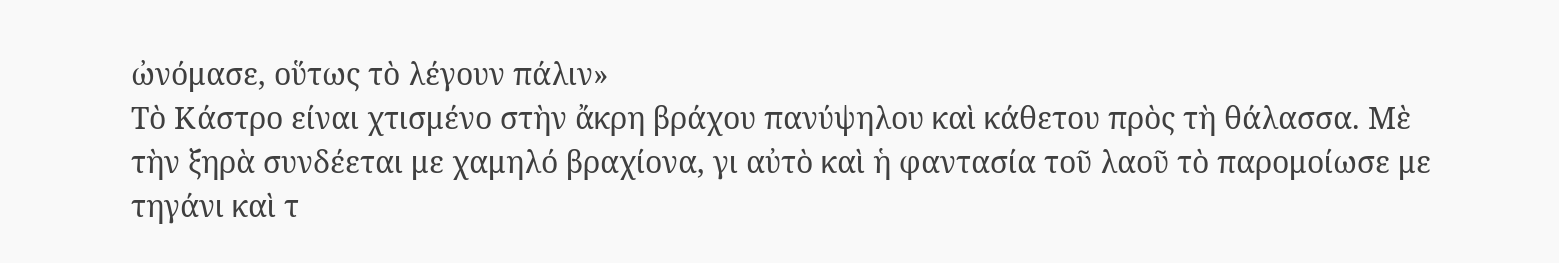ὠνόμασε, οὕτως τὸ λέγουν πάλιν»
Τὸ Κάστρο είναι χτισμένο στὴν ἄκρη βράχου πανύψηλου καὶ κάθετου πρὸς τὴ θάλασσα. Μὲ τὴν ξηρὰ συνδέεται με χαμηλό βραχίονα, γι αὐτὸ καὶ ἡ φαντασία τοῦ λαοῦ τὸ παρομοίωσε με τηγάνι καὶ τ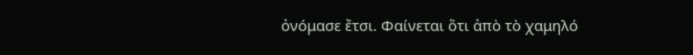ὀνόμασε ἔτσι. Φαίνεται ὅτι ἀπὸ τὸ χαμηλό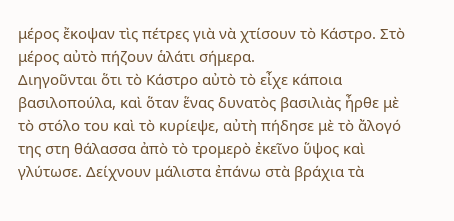μέρος ἔκοψαν τὶς πέτρες γιὰ νὰ χτίσουν τὸ Κάστρο. Στὸ μέρος αὐτὸ πήζουν ἁλάτι σήμερα.
Διηγοῦνται ὅτι τὸ Κάστρο αὐτὸ τὸ εἶχε κάποια βασιλοπούλα, καὶ ὅταν ἕνας δυνατὸς βασιλιὰς ἦρθε μὲ τὸ στόλο του καὶ τὸ κυρίεψε, αὐτὴ πήδησε μὲ τὸ ἄλογό της στη θάλασσα ἀπὸ τὸ τρομερὸ ἐκεῖνο ὕψος καὶ γλύτωσε. Δείχνουν μάλιστα ἐπάνω στὰ βράχια τὰ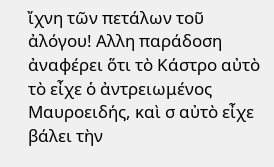ἴχνη τῶν πετάλων τοῦ ἀλόγου! Αλλη παράδοση ἀναφέρει ὅτι τὸ Κάστρο αὐτὸ τὸ εἶχε ὁ ἀντρειωμένος Μαυροειδής, καὶ σ αὐτὸ εἶχε βάλει τὴν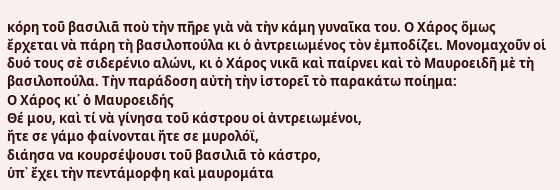κόρη τοῦ βασιλιᾶ ποὺ τὴν πῆρε γιὰ νὰ τὴν κάμη γυναῖκα του. Ο Χάρος ὅμως ἔρχεται νὰ πάρη τὴ βασιλοπούλα κι ὁ ἀντρειωμένος τὸν ἐμποδίζει. Μονομαχοῦν οἱ δυό τους σὲ σιδερένιο αλώνι, κι ὁ Χάρος νικᾶ καὶ παίρνει καὶ τὸ Μαυροειδῆ μὲ τὴ βασιλοπούλα. Τὴν παράδοση αὐτὴ τὴν ἱστορεῖ τὸ παρακάτω ποίημα:
Ο Χάρος κι᾿ ὁ Μαυροειδής
Θέ μου, καὶ τί νὰ γίνησα τοῦ κάστρου οἱ ἀντρειωμένοι,
ἤτε σε γάμο φαίνονται ἤτε σε μυρολόϊ,
διάησα να κουρσέψουσι τοῦ βασιλιᾶ τὸ κάστρο,
ὑπ᾿ ἔχει τὴν πεντάμορφη καὶ μαυρομάτα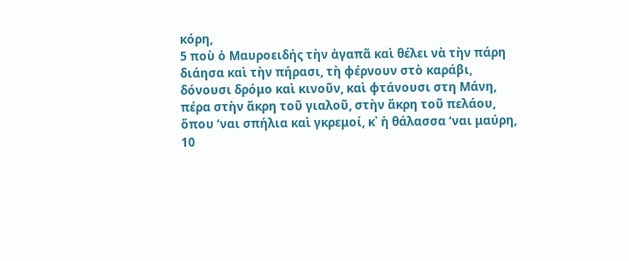κόρη,
5 ποὺ ὁ Μαυροειδής τὴν ἀγαπᾶ καὶ θέλει νὰ τὴν πάρη
διάησα καὶ τὴν πήρασι, τὴ φέρνουν στὸ καράβι,
δόνουσι δρόμο καὶ κινοῦν, καὶ φτάνουσι στη Μάνη,
πέρα στὴν ἄκρη τοῦ γιαλοῦ, στὴν ἄκρη τοῦ πελάου,
ὅπου ‘ναι σπήλια καὶ γκρεμοί, κ᾿ ἡ θάλασσα ‘ναι μαύρη,
10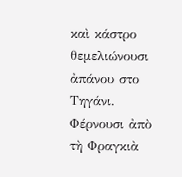καὶ κάστρο θεμελιώνουσι ἀπάνου στο Τηγάνι.
Φέρνουσι ἀπὸ τὴ Φραγκιὰ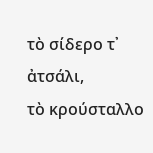τὸ σίδερο τ᾿ ἀτσάλι,
τὸ κρούσταλλο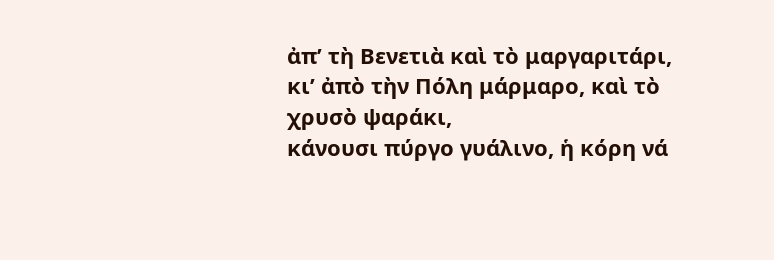ἀπ’ τὴ Βενετιὰ καὶ τὸ μαργαριτάρι,
κι’ ἀπὸ τὴν Πόλη μάρμαρο, καὶ τὸ χρυσὸ ψαράκι,
κάνουσι πύργο γυάλινο, ἡ κόρη νά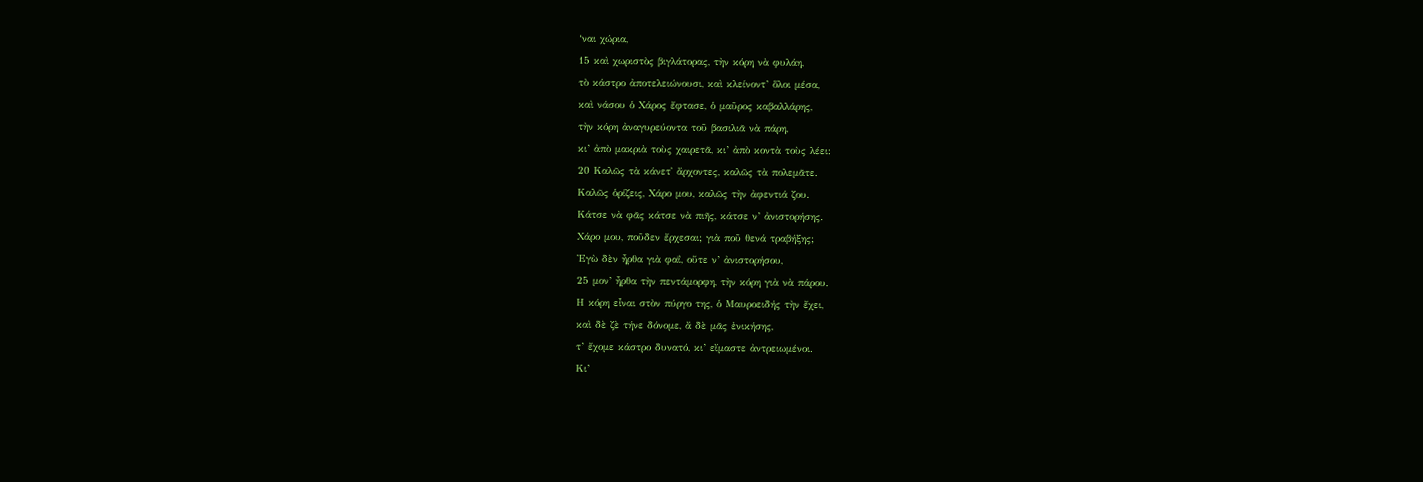‘ναι χώρια,
15 καὶ χωριστὸς βιγλάτορας, τὴν κόρη νὰ φυλάη,
τὸ κάστρο ἀποτελειώνουσι, καὶ κλείνοντ’ ὅλοι μέσα,
καὶ νάσου ὁ Χάρος ἔφτασε, ὁ μαῦρος καβαλλάρης,
τὴν κόρη ἀναγυρεύοντα τοῦ βασιλιᾶ νὰ πάρη,
κι’ ἀπὸ μακριὰ τοὺς χαιρετᾶ, κι’ ἀπὸ κοντὰ τοὺς λέει:
20 Καλῶς τὰ κάνετ᾽ ἄρχοντες, καλῶς τὰ πολεμᾶτε.
Καλῶς ὁρίζεις, Χάρο μου, καλῶς τὴν ἀφεντιά ζου.
Κάτσε νὰ φᾶς κάτσε νὰ πιῆς, κάτσε ν’ ἀνιστορήσης.
Χάρο μου, ποῦδεν ἔρχεσαι; γιὰ ποῦ θενά τραβήξης;
Ἐγὼ δὲν ἦρθα γιὰ φαΐ, οὔτε ν’ ἀνιστορήσου,
25 μον’ ἦρθα τὴν πεντάμορφη, τὴν κόρη γιὰ νὰ πάρου.
Η κόρη εἶναι στὸν πύργο της, ὁ Μαυροειδής τὴν ἔχει,
καὶ δὲ ζὲ τήνε δόνομε, ἄ δὲ μᾶς ἐνικήσης,
τ’ ἔχομε κάστρο δυνατό, κι’ εἴμαστε ἀντρειωμένοι.
Κι’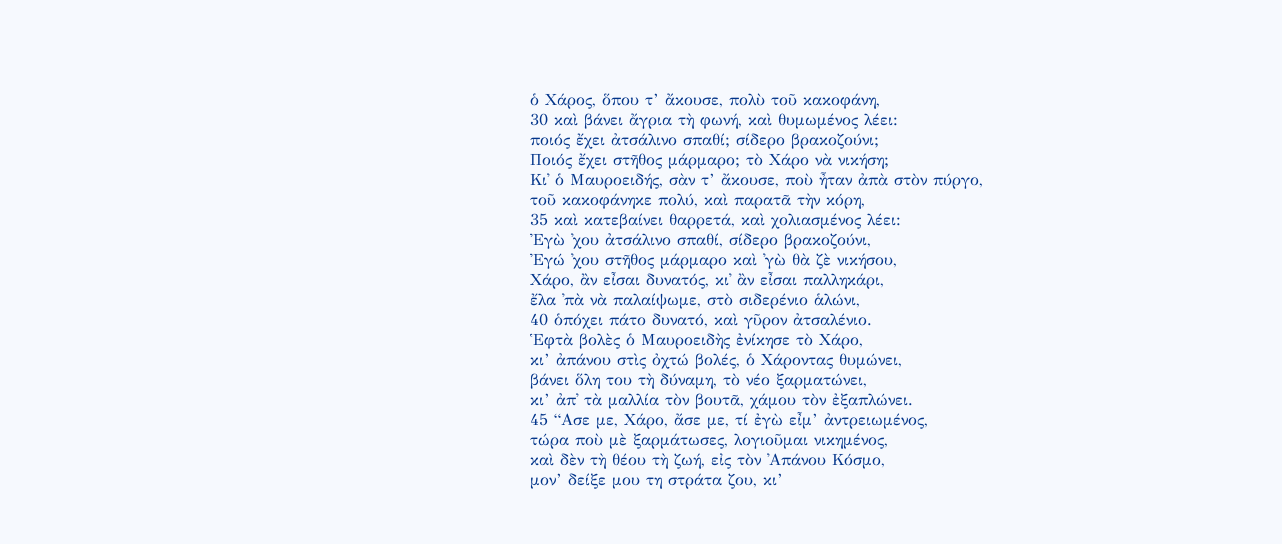ὁ Χάρος, ὅπου τ’ ἄκουσε, πολὺ τοῦ κακοφάνη,
30 καὶ βάνει ἄγρια τὴ φωνή, καὶ θυμωμένος λέει:
ποιός ἔχει ἀτσάλινο σπαθί; σίδερο βρακοζούνι;
Ποιός ἔχει στῆθος μάρμαρο; τὸ Χάρο νὰ νικήση;
Κι᾿ ὁ Μαυροειδής, σὰν τ’ ἄκουσε, ποὺ ἦταν ἀπὰ στὸν πύργο,
τοῦ κακοφάνηκε πολύ, καὶ παρατᾶ τὴν κόρη,
35 καὶ κατεβαίνει θαρρετά, καὶ χολιασμένος λέει:
Ἐγὼ ᾽χου ἀτσάλινο σπαθί, σίδερο βρακοζούνι,
Ἐγώ ᾽χου στῆθος μάρμαρο καὶ ᾿γὼ θὰ ζὲ νικήσου,
Χάρο, ἂν εἶσαι δυνατός, κι᾿ ἂν εἶσαι παλληκάρι,
ἔλα ᾿πὰ νὰ παλαίψωμε, στὸ σιδερένιο ἁλώνι,
40 ὁπόχει πάτο δυνατό, καὶ γῦρον ἀτσαλένιο.
Ἑφτὰ βολὲς ὁ Μαυροειδὴς ἐνίκησε τὸ Χάρο,
κι’ ἀπάνου στὶς ὀχτώ βολές, ὁ Χάροντας θυμώνει,
βάνει ὅλη του τὴ δύναμη, τὸ νέο ξαρματώνει,
κι’ ἀπ᾿ τὰ μαλλία τὸν βουτᾶ, χάμου τὸν ἐξαπλώνει.
45 “Ασε με, Χάρο, ἄσε με, τί ἐγὼ εἶμ’ ἀντρειωμένος,
τώρα ποὺ μὲ ξαρμάτωσες, λογιοῦμαι νικημένος,
καὶ δὲν τὴ θέου τὴ ζωή, εἰς τὸν ᾿Απάνου Κόσμο,
μον’ δείξε μου τη στράτα ζου, κι’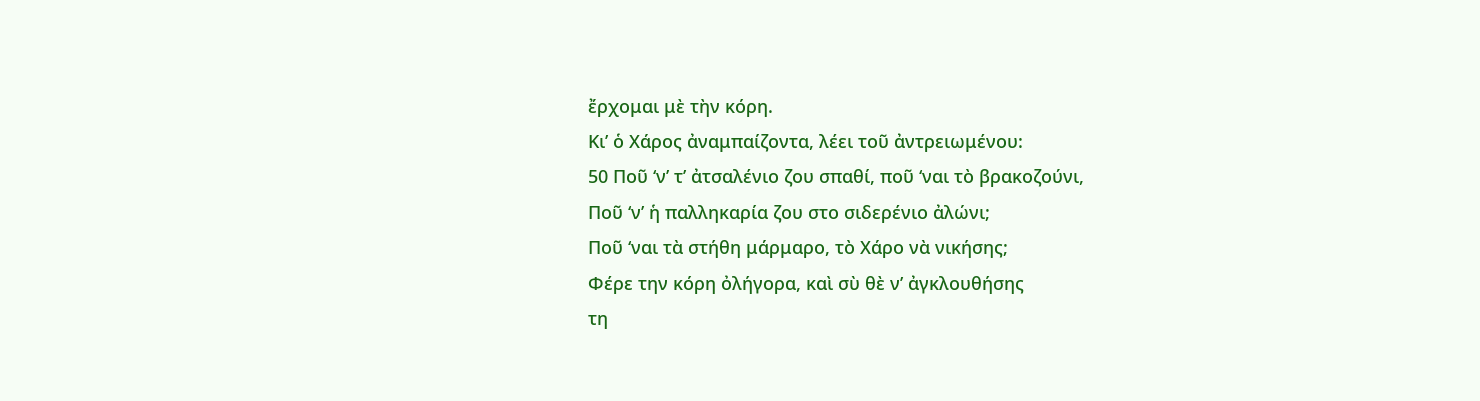ἔρχομαι μὲ τὴν κόρη.
Κι’ ὁ Χάρος ἀναμπαίζοντα, λέει τοῦ ἀντρειωμένου:
50 Ποῦ ‘ν’ τ’ ἀτσαλένιο ζου σπαθί, ποῦ ‘ναι τὸ βρακοζούνι,
Ποῦ ‘ν’ ἡ παλληκαρία ζου στο σιδερένιο ἀλώνι;
Ποῦ ‘ναι τὰ στήθη μάρμαρο, τὸ Χάρο νὰ νικήσης;
Φέρε την κόρη ὀλήγορα, καὶ σὺ θὲ ν’ ἀγκλουθήσης
τη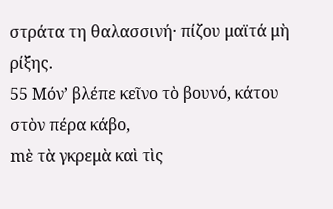στράτα τη θαλασσινή· πίζου μαϊτά μὴ ρίξης.
55 Μόν’ βλέπε κεῖνο τὸ βουνό, κάτου στὸν πέρα κάβο,
mὲ τὰ γκρεμὰ καὶ τὶς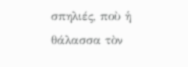σπηλιές, ποὺ ἡ θάλασσα τὸν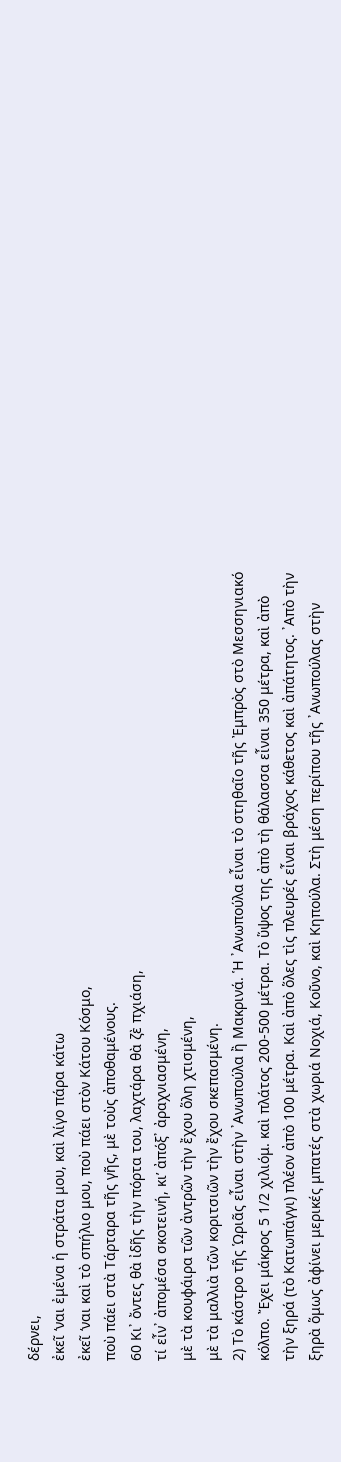δέρνει,
ἐκεῖ ‘ναι ἐμένα ἡ στράτα μου, καὶ λίγο πάρα κάτω
ἐκεῖ ‘ναι καὶ τὸ σπήλιο μου, ποὺ πάει στὸν Κάτου Κόσμο,
ποὺ πάει στὰ Τάρταρα τῆς γῆς, μὲ τοὺς ἀποθαμένους.
60 Κι᾿ ὄντες θὰ ἰδῆς τὴν πόρτα του, λαχτάρα θὰ ζὲ πχιάση,
τί εἶν᾿ ἀπομέσα σκοτεινή, κι’ ἀπόξ᾽ ἀραχνιασμένη,
μὲ τὰ κουφάιρα τῶν ἀντρῶν τὴν ἔχου ὅλη χτισμένη,
μὲ τὰ μαλλιὰ τῶν κοριτσιῶν τὴν ἔχου σκεπασμένη.
2) Τὸ κάστρο τῆς Ὡριᾶς εἶναι στὴν ᾿Ανωπούλα ἢ Μακρινά. Ἡ ᾿Ανωπούλα εἶναι τὸ στηθαῖο τῆς Ἐμπρὸς στὸ Μεσσηνιακό κόλπο. Ἔχει μάκρος 5 1/2 χιλιόμ. καὶ πλάτος 200-500 μέτρα. Τὸ ὕψος της ἀπὸ τὴ θάλασσα εἶναι 350 μέτρα, καὶ ἀπὸ τὴν ξηρά (τὸ Κατωπάγγι) πλέον ἀπὸ 100 μέτρα. Καὶ ἀπὸ ὅλες τὶς πλευρές εἶναι βράχος κάθετος καὶ ἀπάτητος. ᾿Απὸ τὴν ξηρὰ ὅμως ἀφίνει μερικές μπατές στὰ χωριά Νοχιά, Κοῦνο, καὶ Κηπούλα. Στὴ μέση περίπου τῆς ᾿Ανωπούλας στὴν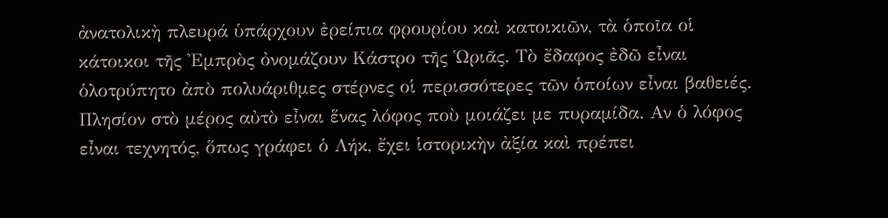ἀνατολικὴ πλευρά ὑπάρχουν ἐρείπια φρουρίου καὶ κατοικιῶν, τὰ ὁποῖα οἱ κάτοικοι τῆς Ἐμπρὸς ὀνομάζουν Κάστρο τῆς Ὡριᾶς. Τὸ ἔδαφος ἐδῶ εἶναι ὁλοτρύπητο ἀπὸ πολυάριθμες στέρνες οἱ περισσότερες τῶν ὁποίων εἶναι βαθειές. Πλησίον στὸ μέρος αὐτὸ εἶναι ἕνας λόφος ποὺ μοιάζει με πυραμίδα. Αν ὁ λόφος εἶναι τεχνητός, ὅπως γράφει ὁ Λήκ, ἔχει ἱστορικὴν ἀξία καὶ πρέπει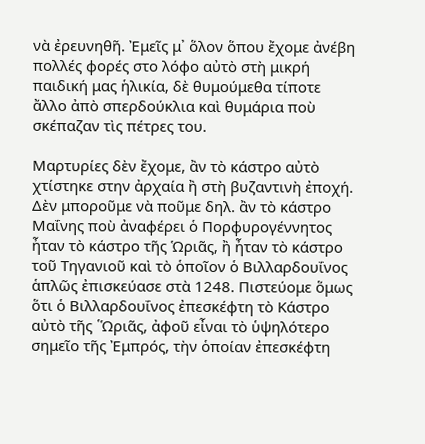νὰ ἐρευνηθῆ. Ἐμεῖς μ᾿ ὅλον ὅπου ἔχομε ἀνέβη πολλές φορές στο λόφο αὐτὸ στὴ μικρή παιδική μας ἡλικία, δὲ θυμούμεθα τίποτε ἄλλο ἀπὸ σπερδούκλια καὶ θυμάρια ποὺ σκέπαζαν τὶς πέτρες του.

Μαρτυρίες δὲν ἔχομε, ἂν τὸ κάστρο αὐτὸ χτίστηκε στην ἀρχαία ἢ στὴ βυζαντινὴ ἐποχή. Δὲν μποροῦμε νὰ ποῦμε δηλ. ἂν τὸ κάστρο Μαΐνης ποὺ ἀναφέρει ὁ Πορφυρογέννητος ἦταν τὸ κάστρο τῆς Ὡριᾶς, ἢ ἦταν τὸ κάστρο τοῦ Τηγανιοῦ καὶ τὸ ὁποῖον ὁ Βιλλαρδουΐνος ἁπλῶς ἐπισκεύασε στὰ 1248. Πιστεύομε ὅμως ὅτι ὁ Βιλλαρδουΐνος ἐπεσκέφτη τὸ Κάστρο αὐτὸ τῆς ῾Ὡριᾶς, ἀφοῦ εἶναι τὸ ὑψηλότερο σημεῖο τῆς Ἐμπρός, τὴν ὁποίαν ἐπεσκέφτη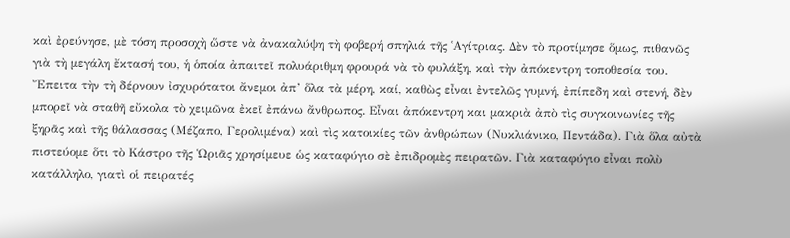καὶ ἐρεύνησε, μὲ τόση προσοχὴ ὥστε νὰ ἀνακαλύψη τὴ φοβερή σπηλιά τῆς ῾Αγίτριας. Δὲν τὸ προτίμησε ὅμως, πιθανῶς γιὰ τὴ μεγάλη ἔκτασή του, ἡ ὁποία ἀπαιτεῖ πολυάριθμη φρουρά νὰ τὸ φυλάξη, καὶ τὴν ἀπόκεντρη τοποθεσία του.
Ἔπειτα τὴν τὴ δέρνουν ἰσχυρότατοι ἄνεμοι ἀπ’ ὅλα τὰ μέρη, καί, καθὼς εἶναι ἐντελῶς γυμνή, ἐπίπεδη καὶ στενή, δὲν μπορεῖ νὰ σταθῆ εὔκολα τὸ χειμῶνα ἐκεῖ ἐπάνω ἄνθρωπος. Εἶναι ἀπόκεντρη και μακριὰ ἀπὸ τὶς συγκοινωνίες τῆς ξηρᾶς καὶ τῆς θάλασσας (Μέζαπο, Γερολιμένα) καὶ τὶς κατοικίες τῶν ἀνθρώπων (Νυκλιάνικο, Πεντάδα). Γιὰ ὅλα αὐτὰ πιστεύομε ὅτι τὸ Κάστρο τῆς Ὡριᾶς χρησίμευε ὡς καταφύγιο σὲ ἐπιδρομὲς πειρατῶν. Γιὰ καταφύγιο εἶναι πολὺ κατάλληλο, γιατὶ οἱ πειρατές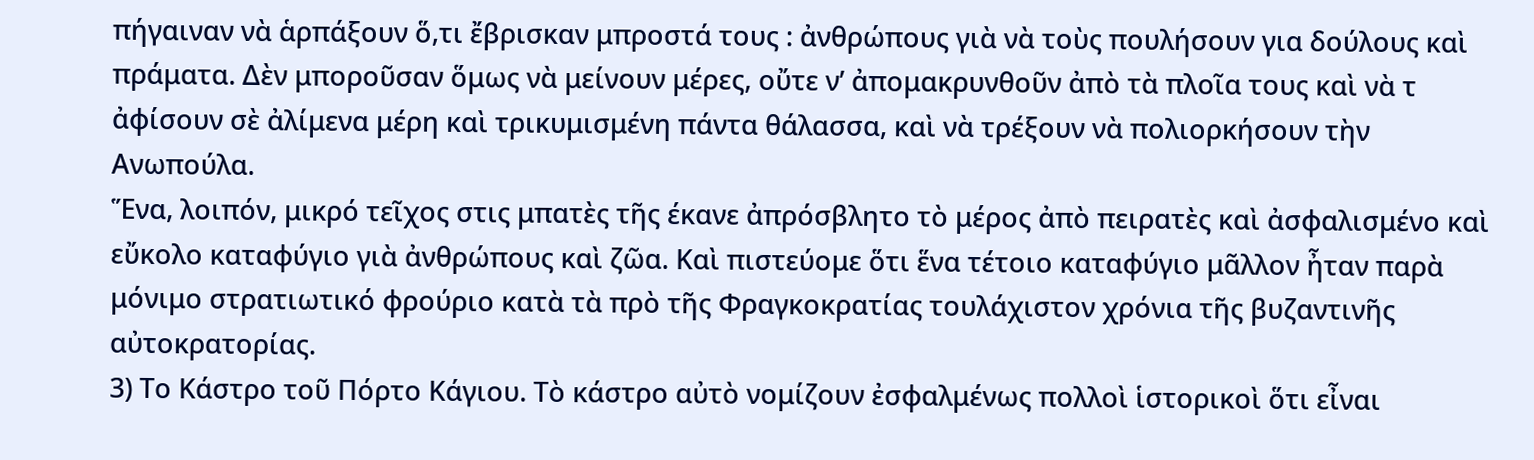πήγαιναν νὰ ἁρπάξουν ὅ,τι ἔβρισκαν μπροστά τους : ἀνθρώπους γιὰ νὰ τοὺς πουλήσουν για δούλους καὶ πράματα. Δὲν μποροῦσαν ὅμως νὰ μείνουν μέρες, οὔτε ν’ ἀπομακρυνθοῦν ἀπὸ τὰ πλοῖα τους καὶ νὰ τ ἀφίσουν σὲ ἀλίμενα μέρη καὶ τρικυμισμένη πάντα θάλασσα, καὶ νὰ τρέξουν νὰ πολιορκήσουν τὴν Ανωπούλα.
Ἕνα, λοιπόν, μικρό τεῖχος στις μπατὲς τῆς έκανε ἀπρόσβλητο τὸ μέρος ἀπὸ πειρατὲς καὶ ἀσφαλισμένο καὶ εὔκολο καταφύγιο γιὰ ἀνθρώπους καὶ ζῶα. Καὶ πιστεύομε ὅτι ἕνα τέτοιο καταφύγιο μᾶλλον ἦταν παρὰ μόνιμο στρατιωτικό φρούριο κατὰ τὰ πρὸ τῆς Φραγκοκρατίας τουλάχιστον χρόνια τῆς βυζαντινῆς αὐτοκρατορίας.
3) Το Κάστρο τοῦ Πόρτο Κάγιου. Τὸ κάστρο αὐτὸ νομίζουν ἐσφαλμένως πολλοὶ ἱστορικοὶ ὅτι εἶναι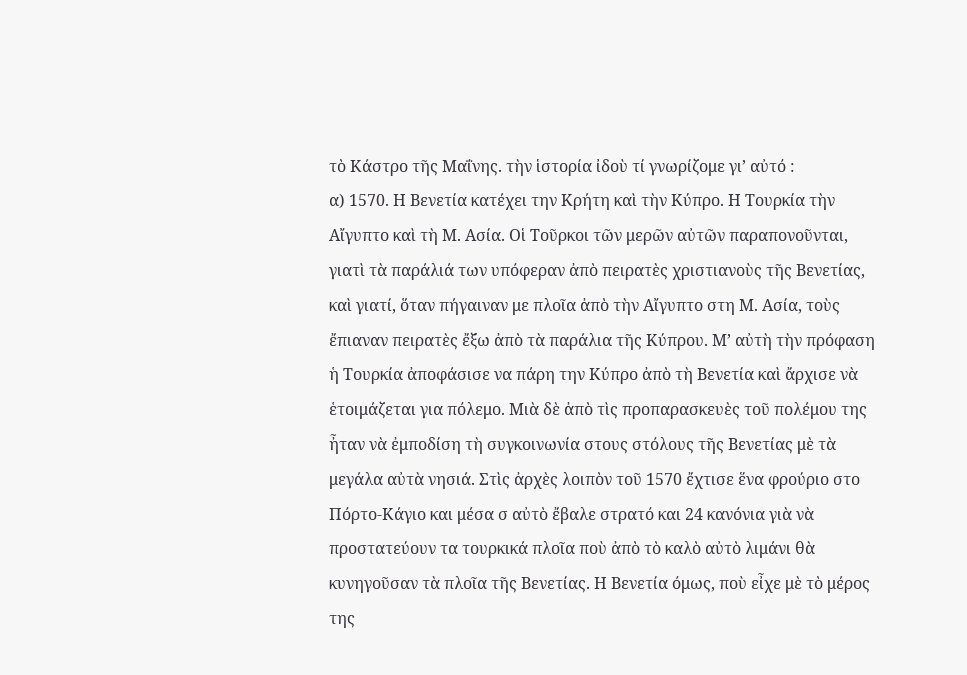τὸ Κάστρο τῆς Μαΐνης. τὴν ἱστορία ἰδοὺ τί γνωρίζομε γι’ αὐτό :
α) 1570. Η Βενετία κατέχει την Κρήτη καὶ τὴν Κύπρο. Η Τουρκία τὴν Αἴγυπτο καὶ τὴ Μ. Ασία. Οἱ Τοῦρκοι τῶν μερῶν αὐτῶν παραπονοῦνται, γιατὶ τὰ παράλιά των υπόφεραν ἀπὸ πειρατὲς χριστιανοὺς τῆς Βενετίας, καὶ γιατί, ὅταν πήγαιναν με πλοῖα ἀπὸ τὴν Αἴγυπτο στη Μ. Ασία, τοὺς ἔπιαναν πειρατὲς ἔξω ἀπὸ τὰ παράλια τῆς Κύπρου. Μ’ αὐτὴ τὴν πρόφαση ἡ Τουρκία ἀποφάσισε να πάρη την Κύπρο ἀπὸ τὴ Βενετία καὶ ἄρχισε νὰ ἑτοιμάζεται για πόλεμο. Μιὰ δὲ ἀπὸ τὶς προπαρασκευὲς τοῦ πολέμου της ἦταν νὰ ἐμποδίση τὴ συγκοινωνία στους στόλους τῆς Βενετίας μὲ τὰ μεγάλα αὐτὰ νησιά. Στὶς ἀρχὲς λοιπὸν τοῦ 1570 ἔχτισε ἕνα φρούριο στο Πόρτο-Κάγιο και μέσα σ αὐτὸ ἔβαλε στρατό και 24 κανόνια γιὰ νὰ προστατεύουν τα τουρκικά πλοῖα ποὺ ἀπὸ τὸ καλὸ αὐτὸ λιμάνι θὰ κυνηγοῦσαν τὰ πλοῖα τῆς Βενετίας. Η Βενετία όμως, ποὺ εἶχε μὲ τὸ μέρος της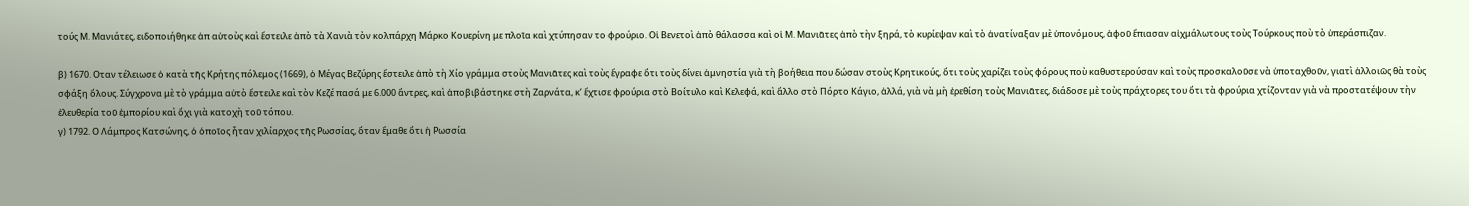τούς Μ. Μανιάτες, ειδοποιήθηκε ἀπ αὐτοὺς καὶ ἔστειλε ἀπὸ τὰ Χανιὰ τὸν κολπάρχη Μάρκο Κουερίνη με πλοῖα καὶ χτύπησαν το φρούριο. Οἱ Βενετοὶ ἀπὸ θάλασσα καὶ οἱ Μ. Μανιᾶτες ἀπὸ τὴν ξηρά, τὸ κυρίεψαν καὶ τὸ ἀνατίναξαν μὲ ὑπονόμους, ἀφοῦ ἔπιασαν αἰχμάλωτους τοὺς Τούρκους ποὺ τὸ ὑπεράσπιζαν.

β) 1670. Οταν τέλειωσε ὁ κατὰ τῆς Κρήτης πόλεμος (1669), ὁ Μέγας Βεζύρης ἔστειλε ἀπὸ τὴ Χίο γράμμα στοὺς Μανιᾶτες καὶ τοὺς ἔγραφε ὅτι τοὺς δίνει ἀμνηστία γιὰ τὴ βοήθεια που δώσαν στοὺς Κρητικούς, ὅτι τοὺς χαρίζει τοὺς φόρους ποὺ καθυστερούσαν καὶ τοὺς προσκαλοῦσε νὰ ὑποταχθοῦν, γιατὶ ἀλλοιῶς θὰ τοὺς σφάξη ὅλους. Σύγχρονα μὲ τὸ γράμμα αὐτὸ ἔστειλε καὶ τὸν Κεζέ πασά με 6.000 ἄντρες, καὶ ἀποβιβάστηκε στὴ Ζαρνάτα, κ’ ἔχτισε φρούρια στὸ Βοίτυλο καὶ Κελεφά, καὶ ἄλλο στὸ Πόρτο Κάγιο, ἀλλά, γιὰ νὰ μὴ ἐρεθίση τοὺς Μανιᾶτες, διάδοσε μὲ τοὺς πράχτορες του ὅτι τὰ φρούρια χτίζονταν γιὰ νὰ προστατέψουν τὴν ἐλευθερία τοῦ ἐμπορίου καὶ ὄχι γιὰ κατοχὴ τοῦ τόπου.
γ) 1792. Ο Λάμπρος Κατσώνης, ὁ ὁποῖος ἦταν χιλίαρχος τῆς Ρωσσίας, ὅταν ἔμαθε ὅτι ἡ Ρωσσία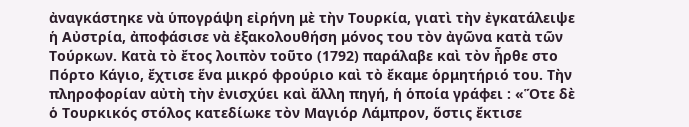ἀναγκάστηκε νὰ ὑπογράψη εἰρήνη μὲ τὴν Τουρκία, γιατὶ τὴν ἐγκατάλειψε ἡ Αὐστρία, ἀποφάσισε νὰ ἐξακολουθήση μόνος του τὸν ἀγῶνα κατὰ τῶν Τούρκων. Κατὰ τὸ ἔτος λοιπὸν τοῦτο (1792) παράλαβε καὶ τὸν ἦρθε στο Πόρτο Κάγιο, ἔχτισε ἕνα μικρό φρούριο καὶ τὸ ἔκαμε ὁρμητήριό του. Τὴν πληροφορίαν αὐτὴ τὴν ἐνισχύει καὶ ἄλλη πηγή, ἡ ὁποία γράφει : «Ὅτε δὲ ὁ Τουρκικός στόλος κατεδίωκε τὸν Μαγιόρ Λάμπρον, ὅστις ἔκτισε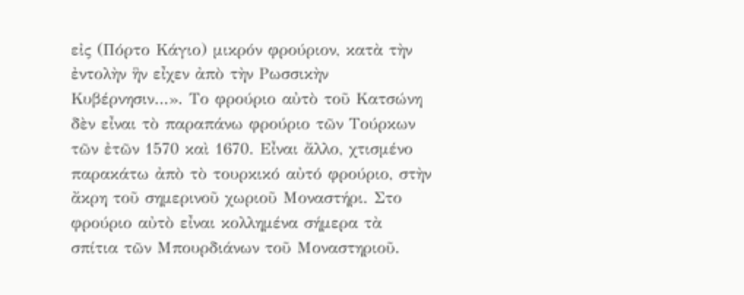εἰς (Πόρτο Κάγιο) μικρόν φρούριον, κατὰ τὴν ἐντολὴν ἣν εἶχεν ἀπὸ τὴν Ρωσσικὴν Κυβέρνησιν…». Το φρούριο αὐτὸ τοῦ Κατσώνη δὲν εἶναι τὸ παραπάνω φρούριο τῶν Τούρκων τῶν ἐτῶν 1570 καὶ 1670. Εἶναι ἄλλο, χτισμένο παρακάτω ἀπὸ τὸ τουρκικό αὐτό φρούριο, στὴν ἄκρη τοῦ σημερινοῦ χωριοῦ Μοναστήρι. Στο φρούριο αὐτὸ εἶναι κολλημένα σήμερα τὰ σπίτια τῶν Μπουρδιάνων τοῦ Μοναστηριοῦ.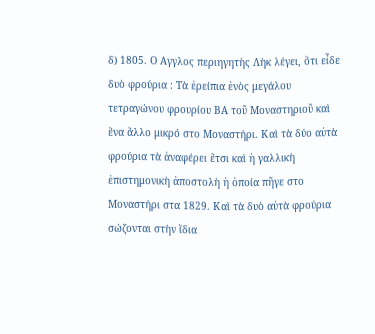δ) 1805. Ο Αγγλος περιηγητὴς Λὴκ λέγει, ὅτι εἶδε δυὸ φρούρια : Τὰ ἐρείπια ἑνὸς μεγάλου τετραγώνου φρουρίου ΒΑ τοῦ Μοναστηριοῦ καὶ ἕνα ἄλλο μικρό στο Μοναστήρι. Καὶ τὰ δύο αὐτὰ φρούρια τὰ ἀναφέρει ἔτσι καὶ ἡ γαλλικὴ ἐπιστημονικὴ ἀποστολὴ ἡ ὁποία πῆγε στο Μοναστήρι στα 1829. Καὶ τὰ δυὸ αὐτὰ φρούρια σώζονται στὴν ἴδια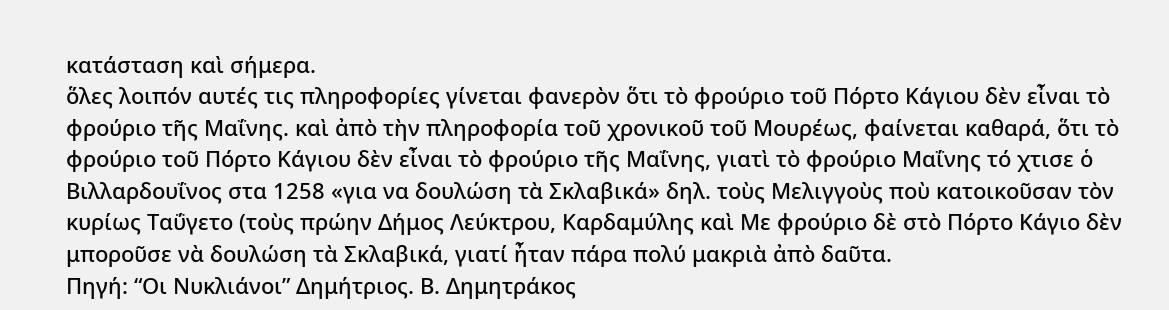κατάσταση καὶ σήμερα.
ὅλες λοιπόν αυτές τις πληροφορίες γίνεται φανερὸν ὅτι τὸ φρούριο τοῦ Πόρτο Κάγιου δὲν εἶναι τὸ φρούριο τῆς Μαΐνης. καὶ ἀπὸ τὴν πληροφορία τοῦ χρονικοῦ τοῦ Μουρέως, φαίνεται καθαρά, ὅτι τὸ φρούριο τοῦ Πόρτο Κάγιου δὲν εἶναι τὸ φρούριο τῆς Μαΐνης, γιατὶ τὸ φρούριο Μαΐνης τό χτισε ὁ Βιλλαρδουΐνος στα 1258 «για να δουλώση τὰ Σκλαβικά» δηλ. τοὺς Μελιγγοὺς ποὺ κατοικοῦσαν τὸν κυρίως Ταΰγετο (τοὺς πρώην Δήμος Λεύκτρου, Καρδαμύλης καὶ Με φρούριο δὲ στὸ Πόρτο Κάγιο δὲν μποροῦσε νὰ δουλώση τὰ Σκλαβικά, γιατί ἦταν πάρα πολύ μακριὰ ἀπὸ δαῦτα.
Πηγή: “Οι Νυκλιάνοι” Δημήτριος. Β. Δημητράκος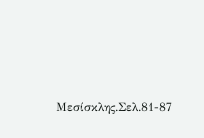Μεσίσκλης.Σελ.81-87